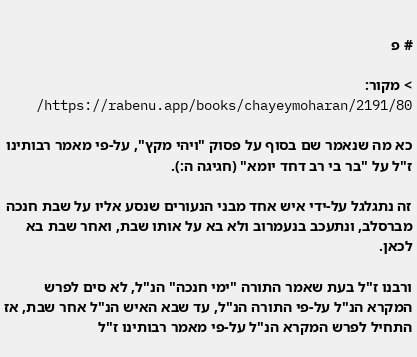# פ

> מקור: https://rabenu.app/books/chayeymoharan/2191/80/

כא מה שנאמר שם בסוף על פסוק "ויהי מקץ", על-פי מאמר רבותינו ז"ל על "בר בי רב דחד יומא" (חגיגה ה:).

זה נתגלגל על-ידי איש אחד מבני הנעורים שנסע אליו על שבת חנכה מברסלב, ונתעכב בנעמרוב ולא בא על אותו שבת, ואחר שבת בא לכאן.

ורבנו ז"ל בעת שאמר התורה "ימי חנכה" הנ"ל, לא סים לפרש המקרא הנ"ל על-פי התורה הנ"ל, עד שבא האיש הנ"ל אחר שבת, אז התחיל לפרש המקרא הנ"ל על-פי מאמר רבותינו ז"ל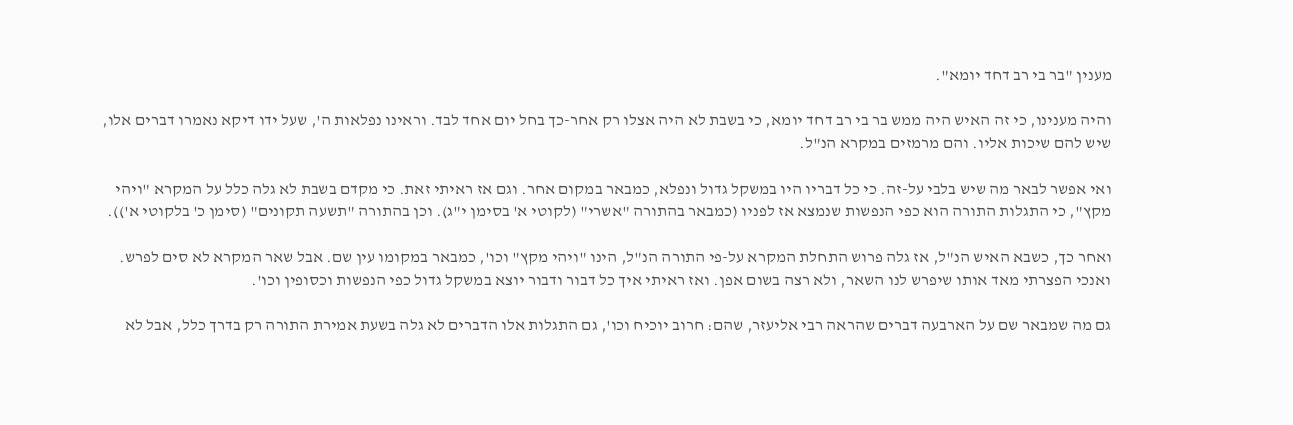מענין "בר בי רב דחד יומא".

והיה מענינו, כי זה האיש היה ממש בר בי רב דחד יומא, כי בשבת לא היה אצלו רק אחר-כך בחל יום אחד לבד. וראינו נפלאות ה', שעל ידו דיקא נאמרו דברים אלו, שיש להם שיכות אליו. והם מרמזים במקרא הנ"ל.

ואי אפשר לבאר מה שיש בלבי על-זה. כי כל דבריו היו במשקל גדול ונפלא, כמבאר במקום אחר. וגם אז ראיתי זאת. כי מקדם בשבת לא גלה כלל על המקרא "ויהי מקץ", כי התגלות התורה הוא כפי הנפשות שנמצא אז לפניו (כמבאר בהתורה "אשרי" (לקוטי א' בסימן י"ג). וכן בהתורה "תשעה תקונים" (סימן כ' בלקוטי א')).

ואחר כך, כשבא האיש הנ"ל, אז גלה פרוש התחלת המקרא על-פי התורה הנ"ל, הינו "ויהי מקץ" וכו', כמבאר במקומו עין שם. אבל שאר המקרא לא סים לפרש. ואנכי הפצרתי מאד אותו שיפרש לנו השאר, ולא רצה בשום אפן. ואז ראיתי איך כל דבור ודבור יוצא במשקל גדול כפי הנפשות וכסופין וכו'.

גם מה שמבאר שם על הארבעה דברים שהראה רבי אליעזר, שהם: חרוב יוכיח וכו', גם התגלות אלו הדברים לא גלה בשעת אמירת התורה רק בדרך כלל, אבל לא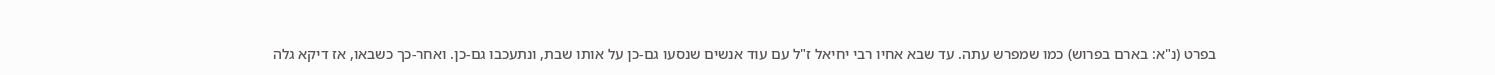בפרט (נ"א: בארם בפרוש) כמו שמפרש עתה. עד שבא אחיו רבי יחיאל ז"ל עם עוד אנשים שנסעו גם-כן על אותו שבת, ונתעכבו גם-כן. ואחר-כך כשבאו, אז דיקא גלה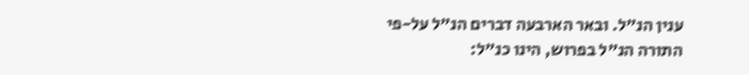ענין הנ"ל. ובאר הארבעה דברים הנ"ל על-פי התורה הנ"ל בפרוש, הינו כנ"ל: